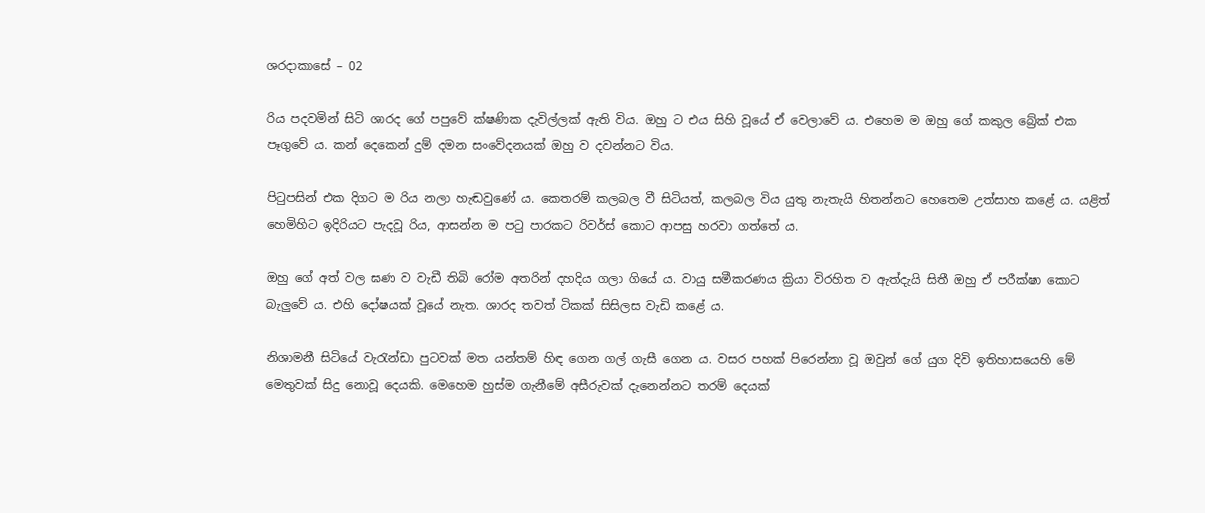ශරදාකාසේ – 02

රිය පදවමින් සිටි ශාරද ගේ පපුවේ ක්ෂණික දැවිල්ලක් ඇති විය. ඔහු ට එය සිහි වූයේ ඒ වෙලාවේ ය. එහෙම ම ඔහු ගේ කකුල බ්‍රේක් එක පෑගුවේ ය. කන් දෙකෙන් දුම් දමන සංවේදනයක් ඔහු ව දවන්නට විය.

පිටුපසින් එක දිගට ම රිය නලා හැඬවුණේ ය. කෙතරම් කලබල වී සිටියත්, කලබල විය යුතු නැතැයි හිතන්නට හෙතෙම උත්සාහ කළේ ය. යළිත් හෙමිහිට ඉදිරියට පැදවූ රිය, ආසන්න ම පටු පාරකට රිවර්ස් කොට ආපසු හරවා ගත්තේ ය.

ඔහු ගේ අත් වල ඝණ ව වැඩී තිබි රෝම අතරින් දහදිය ගලා ගියේ ය. වායු සමීකරණය ක්‍රියා විරහිත ව ඇත්දැයි සිතී ඔහු ඒ පරීක්ෂා කොට බැලුවේ ය. එහි දෝෂයක් වූයේ නැත. ශාරද තවත් ටිකක් සිසිලස වැඩි කළේ ය.

නිශාමනී සිටියේ වැරැන්ඩා පුටවක් මත යන්තම් හිඳ ගෙන ගල් ගැසී ගෙන ය. වසර පහක් පිරෙන්නා වූ ඔවුන් ගේ යුග දිවි ඉතිහාසයෙහි මේ මෙතුවක් සිදු නොවූ දෙයකි. මෙහෙම හුස්ම ගැනීමේ අසීරුවක් දැනෙන්නට තරම් දෙයක්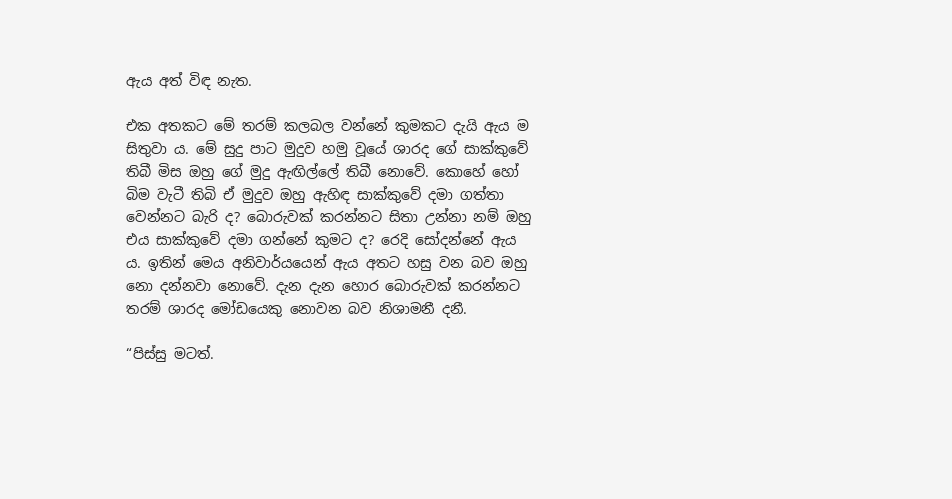ඇය අත් විඳ නැත.

එක අතකට මේ තරම් කලබල වන්නේ කුමකට දැයි ඇය ම සිතුවා ය. මේ සුදු පාට මුදුව හමු වූයේ ශාරද ගේ සාක්කුවේ තිබී මිස ඔහු ගේ මුදු ඇඟිල්ලේ තිබී නොවේ. කොහේ හෝ බිම වැටී තිබි ඒ මුදුව ඔහු ඇහිඳ සාක්කුවේ දමා ගත්තා වෙන්නට බැරි ද? බොරුවක් කරන්නට සිතා උන්නා නම් ඔහු එය සාක්කුවේ දමා ගන්නේ කුමට ද? රෙදි සෝදන්නේ ඇය ය. ඉතින් මෙය අනිවාර්යයෙන් ඇය අතට හසු වන බව ඔහු නො දන්නවා නොවේ. දැන දැන හොර බොරුවක් කරන්නට තරම් ශාරද මෝඩයෙකු නොවන බව නිශාමනී දනී.

“පිස්සු මටත්.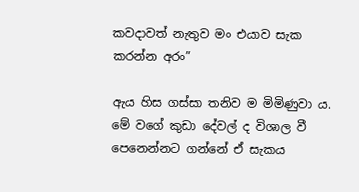කවදාවත් නැතුව මං එයාව සැක කරන්න අරං”

ඇය හිස ගස්සා තනිව ම මිමිණුවා ය. මේ වගේ කුඩා දේවල් ද විශාල වී පෙනෙන්නට ගන්නේ ඒ සැකය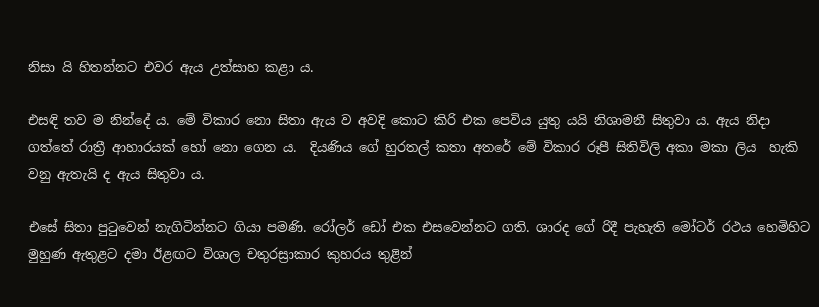නිසා යි හිතන්නට එවර ඇය උත්සාහ කළා ය.

එසඳි තව ම නින්දේ ය. මේ විකාර නො සිතා ඇය ව අවදි කොට කිරි එක පෙවිය යුතු යයි නිශාමනී සිතුවා ය. ඇය නිදා ගත්තේ රාත්‍රී ආහාරයක් හෝ නො ගෙන ය.  දියණිය ගේ හුරතල් කතා අතරේ මේ විකාර රූපී සිතිවිලි අකා මකා ලිය  හැකි වනු ඇතැයි ද ඇය සිතුවා ය.

එසේ සිතා පුටුවෙන් නැගිටින්නට ගියා පමණි. රෝලර් ඩෝ එක එසවෙන්නට ගති. ශාරද ගේ රිදී පැහැති මෝටර් රථය හෙමිහිට මුහුණ ඇතුළට දමා ඊළඟට විශාල චතුරස්‍රාකාර කුහරය තුළින්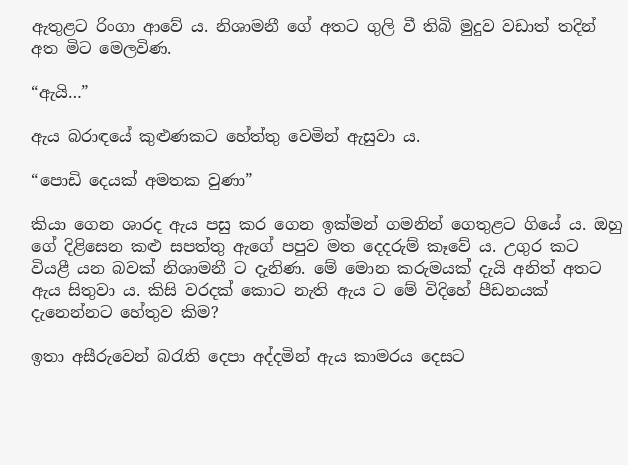ඇතුළට රිංගා ආවේ ය. නිශාමනී ගේ අතට ගුලි වී තිබි මුදුව වඩාත් තදින් අත මිට මෙලවිණ.

“ඇයි…”

ඇය බරාඳයේ කුළුණකට හේත්තු වෙමින් ඇසුවා ය.

“පොඩි දෙයක් අමතක වුණා”

කියා ගෙන ශාරද ඇය පසු කර ගෙන ඉක්මන් ගමනින් ගෙතුළට ගියේ ය. ඔහු ගේ දිළිසෙන කළු සපත්තු ඇගේ පපුව මත දෙදරුම් කෑවේ ය. උගුර කට වියළී යන බවක් නිශාමනී ට දැනිණ. මේ මොන කරුමයක් දැයි අනිත් අතට ඇය සිතුවා ය. කිසි වරදක් කොට නැති ඇය ට මේ විදිහේ පීඩනයක් දැනෙන්නට හේතුව කිම?

ඉතා අසීරුවෙන් බරැති දෙපා අද්දමින් ඇය කාමරය දෙසට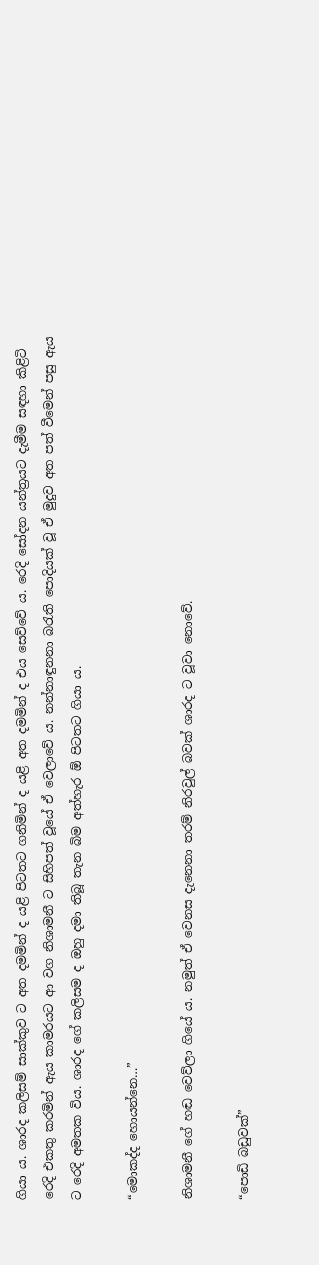ගියා ය. ශාරද කලිසම් සාක්කුව ට අත දමමින් ද යළි පිටතට ගනිමින් ද යළි අත දමමින් ද එය සෙව්වේ ය. රෙදි සෝදන යන්ත්‍රයට දැමීම සඳහා කිළිටි රෙදි එකතු කරමින් ඇය කාමරයට ආ වග නිශාමනී ට සිහිපත් වූයේ ඒ වෙලාවේ ය. නන්නාඳුනනා බරැති පොදියක් වූ ඒ මුදුව අත පත් වීමෙන් පසු ඇය ට රෙදි අමතක විය. ශාරද ගේ කලිසම ද ඔහු දමා තිබූ තැන බිම අත්හැර ඕ පිටතට ගියා ය.

“මොකද්ද හොයන්නෙ…”

නිශාමනී ගේ හඬ වෙව්ලා ගියේ ය. නමුත් ඒ වෙනස දැනෙනා තරම් නිරවුල් බවක් ශාරද ට වූවා නොවේ.

“පොඩි බඩුවක්”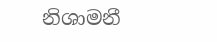නිශාමනී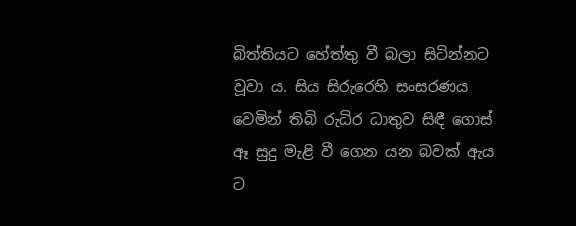බිත්තියට හේත්තු වී බලා සිටින්නට වූවා ය. සිය සිරුරෙහි සංසරණය වෙමින් තිබි රුධිර ධාතුව සිඳී ගොස් ඈ සුදු මැළි වී ගෙන යන බවක් ඇය ට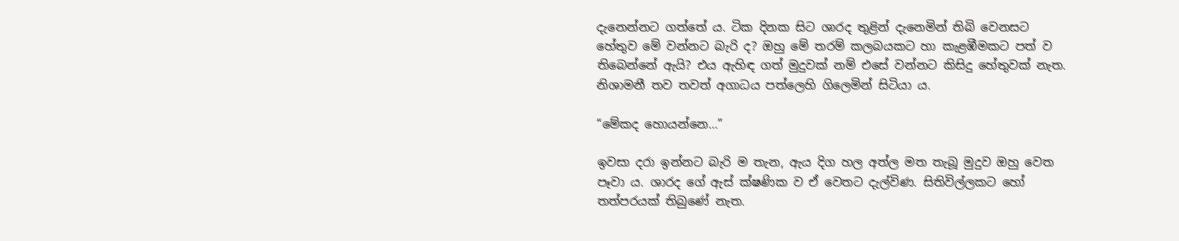දැනෙන්නට ගත්තේ ය. ටික දිනක සිට ශාරද තුළින් දැනෙමින් තිබි වෙනසට හේතුව මේ වන්නට බැරි ද? ඔහු මේ තරම් කලබයකට හා කැළඹීමකට පත් ව තිබෙන්නේ ඇයි? එය ඇහිඳ ගත් මුදුවක් නම් එසේ වන්නට කිසිදු හේතුවක් නැත. නිශාමනී තව තවත් අගාධය පත්ලෙහි ගිලෙමින් සිටියා ය.

“මේකද හොයන්නෙ…”

ඉවසා දරා ඉන්නට බැරි ම තැන, ඇය දිග හල අත්ල මත තැබූ මුදුව ඔහු වෙත පෑවා ය. ශාරද ගේ ඇස් ක්ෂණික ව ඒ වෙතට දැල්විණ. සිතිවිල්ලකට හෝ තත්පරයක් තිබුණේ නැත.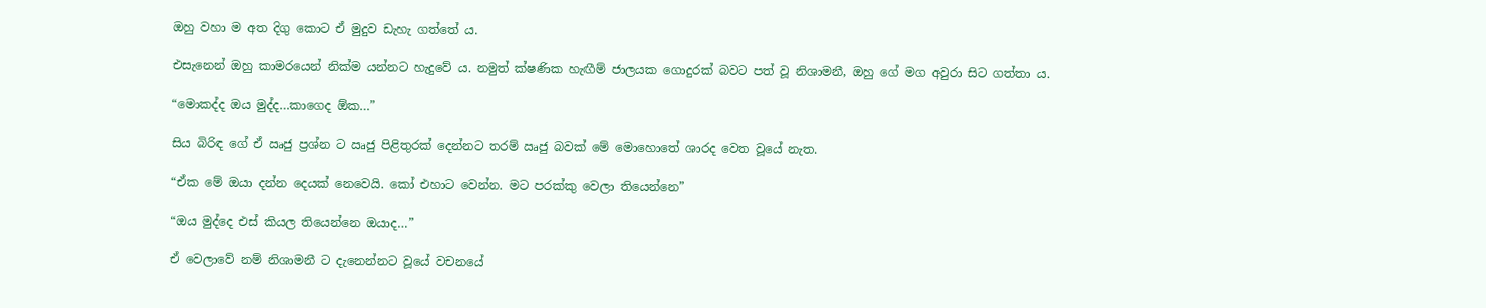ඔහු වහා ම අත දිගු කොට ඒ මුදුව ඩැහැ ගත්තේ ය.

එසැනෙන් ඔහු කාමරයෙන් නික්ම යන්නට හැදුවේ ය. නමුත් ක්ෂණික හැඟීම් ජාලයක ගොදුරක් බවට පත් වූ නිශාමනී, ඔහු ගේ මග අවුරා සිට ගත්තා ය.

“මොකද්ද ඔය මුද්ද…කාගෙද ඕක…”

සිය බිරිඳ ගේ ඒ ඍජු ප්‍රශ්න ට ඍජු පිළිතුරක් දෙන්නට තරම් ඍජු බවක් මේ මොහොතේ ශාරද වෙත වූයේ නැත.

“ඒක මේ ඔයා දන්න දෙයක් නෙවෙයි. කෝ එහාට වෙන්න. මට පරක්කු වෙලා තියෙන්නෙ”

“ඔය මුද්දෙ එස් කියල තියෙන්නෙ ඔයාද…”

ඒ වෙලාවේ නම් නිශාමනී ට දැනෙන්නට වූයේ වචනයේ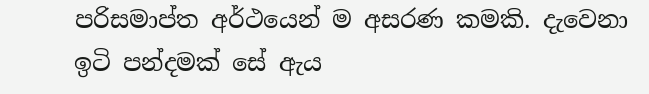පරිසමාප්ත අර්ථයෙන් ම අසරණ කමකි. දැවෙනා ඉටි පන්දමක් සේ ඇය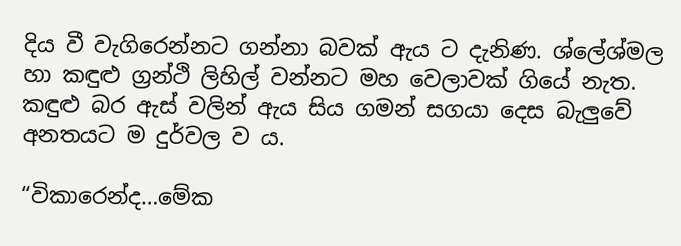දිය වී වැගිරෙන්නට ගන්නා බවක් ඇය ට දැනිණ. ශ්ලේශ්මල හා කඳුළු ග්‍රන්ථි ලිහිල් වන්නට මහ වෙලාවක් ගියේ නැත. කඳුළු බර ඇස් වලින් ඇය සිය ගමන් සගයා දෙස බැලුවේ අනතයට ම දුර්වල ව ය.

“විකාරෙන්ද…මේක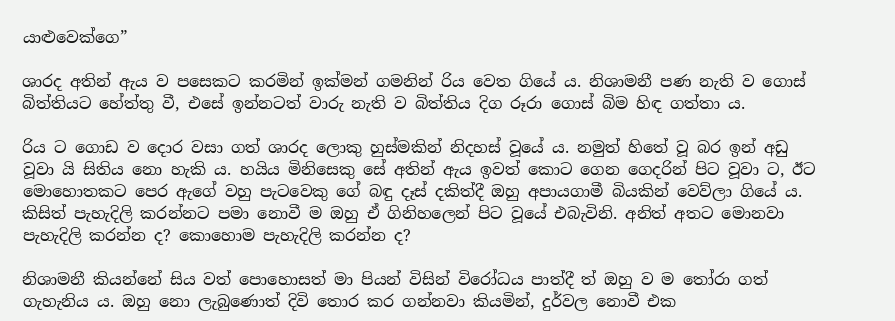යාළුවෙක්ගෙ”

ශාරද අතින් ඇය ව පසෙකට කරමින් ඉක්මන් ගමනින් රිය වෙත ගියේ ය. නිශාමනී පණ නැති ව ගොස් බිත්තියට හේත්තු වී, එසේ ඉන්නටත් වාරු නැති ව බිත්තිය දිග රූරා ගොස් බිම හිඳ ගත්තා ය.

රිය ට ගොඩ ව දොර වසා ගත් ශාරද ලොකු හුස්මකින් නිදහස් වූයේ ය. නමුත් හිතේ වූ බර ඉන් අඩු වූවා යි සිතිය නො හැකි ය. හයිය මිනිසෙකු සේ අතින් ඇය ඉවත් කොට ගෙන ගෙදරින් පිට වූවා ට, ඊට මොහොතකට පෙර ඇගේ වහු පැටවෙකු ගේ බඳු දෑස් දකිත්දී ඔහු අපායගාමී බියකින් වෙව්ලා ගියේ ය. කිසිත් පැහැදිලි කරන්නට පමා නොවී ම ඔහු ඒ ගිනිහලෙන් පිට වූයේ එබැවිනි. අනිත් අතට මොනවා පැහැදිලි කරන්න ද? කොහොම පැහැදිලි කරන්න ද?

නිශාමනී කියන්නේ සිය වත් පොහොසත් මා පියන් විසින් විරෝධය පාත්දී ත් ඔහු ව ම තෝරා ගත් ගැහැනිය ය. ඔහු නො ලැබුණොත් දිවි තොර කර ගන්නවා කියමින්, දුර්වල නොවී එක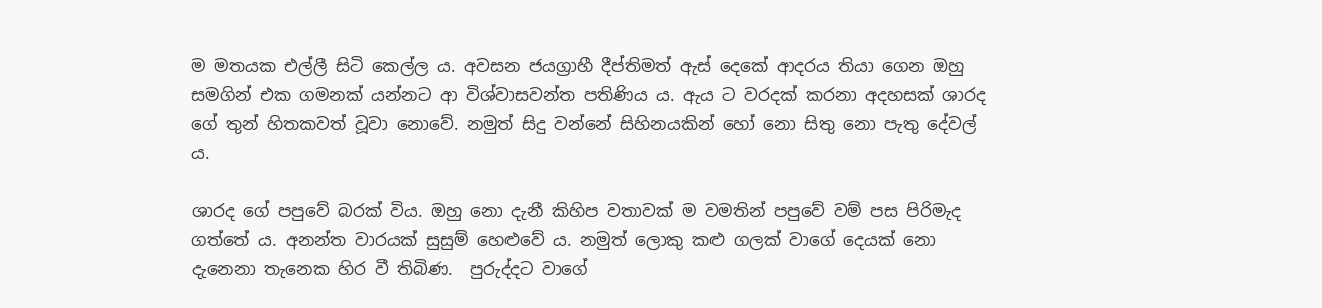ම මතයක එල්ලී සිටි කෙල්ල ය. අවසන ජයග්‍රාහී දීප්තිමත් ඇස් දෙකේ ආදරය තියා ගෙන ඔහු සමගින් එක ගමනක් යන්නට ආ විශ්වාසවන්ත පතිණිය ය. ඇය ට වරදක් කරනා අදහසක් ශාරද ගේ තුන් හිතකවත් වූවා නොවේ. නමුත් සිදු වන්නේ සිහිනයකින් හෝ නො සිතු නො පැතු දේවල් ය.

ශාරද ගේ පපුවේ බරක් විය. ඔහු නො දැනී කිහිප වතාවක් ම වමතින් පපුවේ වම් පස පිරිමැද ගත්තේ ය. අනන්ත වාරයක් සුසුම් හෙළුවේ ය. නමුත් ලොකු කළු ගලක් වාගේ දෙයක් නො දැනෙනා තැනෙක හිර වී තිබිණ.  පුරුද්දට වාගේ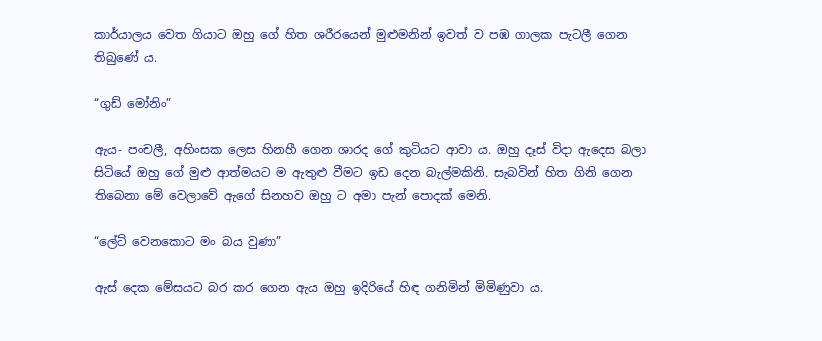කාර්යාලය වෙත ගියාට ඔහු ගේ හිත ශරීරයෙන් මුළුමනින් ඉවත් ව පඹ ගාලක පැටලී ගෙන තිබුණේ ය.

“ගුඩ් මෝනිං”

ඇය- පංචලී, අහිංසක ලෙස හිනහී ගෙන ශාරද ගේ කුටියට ආවා ය. ඔහු දෑස් විදා ඇදෙස බලා සිටියේ ඔහු ගේ මුළු ආත්මයට ම ඇතුළු වීමට ඉඩ දෙන බැල්මකිනි. සැබවින් හිත ගිනි ගෙන තිබෙනා මේ වෙලාවේ ඇගේ සිනහව ඔහු ට අමා පැන් පොදක් මෙනි.

“ලේට් වෙනකොට මං බය වුණා”

ඇස් දෙක මේසයට බර කර ගෙන ඇය ඔහු ඉදිරියේ හිඳ ගනිමින් මිමිණුවා ය.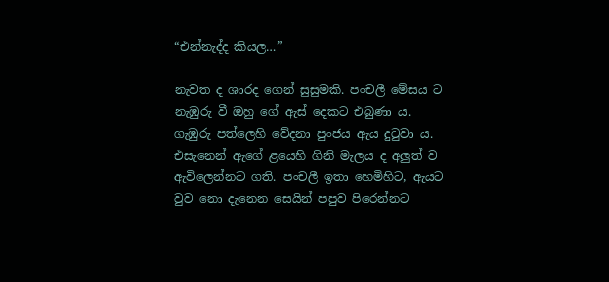“එන්නැද්ද කියල…”

නැවත ද ශාරද ගෙන් සුසුමකි. පංචලී මේසය ට නැඹුරු වී ඔහු ගේ ඇස් දෙකට එබුණා ය. ගැඹුරු පත්ලෙහි වේදනා පුංජය ඇය දුටුවා ය. එසැනෙන් ඇගේ ළයෙහි ගිනි මැලය ද අලුත් ව ඇවිලෙන්නට ගති. පංචලී ඉතා හෙමිහිට, ඇයට වුව නො දැනෙන සෙයින් පපුව පිරෙන්නට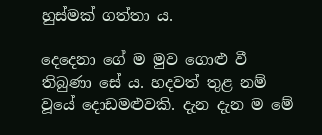හුස්මක් ගත්තා ය.

දෙදෙනා ගේ ම මුව ගොළු වී තිබුණා සේ ය. හදවත් තුළ නම් වූයේ දොඩමළුවකි. දැන දැන ම මේ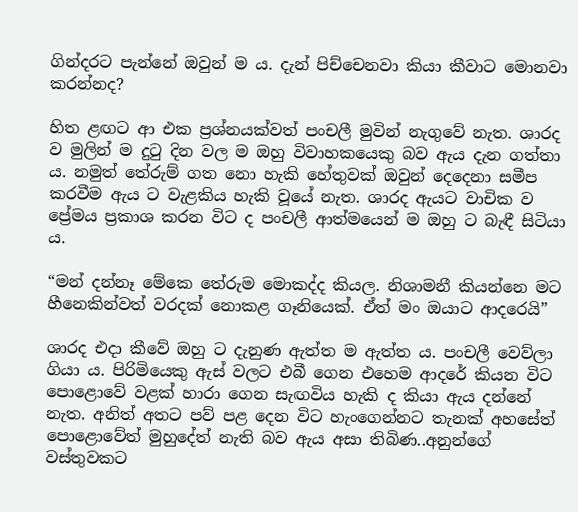ගින්දරට පැන්නේ ඔවුන් ම ය. දැන් පිච්චෙනවා කියා කීවාට මොනවා කරන්නද?

හිත ළඟට ආ එක ප්‍රශ්නයක්වත් පංචලී මුවින් නැගුවේ නැත. ශාරද ව මුලින් ම දුටු දින වල ම ඔහු විවාහකයෙකු බව ඇය දැන ගත්තා ය. නමුත් තේරුම් ගත නො හැකි හේතුවක් ඔවුන් දෙදෙනා සමීප කරවීම ඇය ට වැළකිය හැකි වූයේ නැත. ශාරද ඇයට වාචික ව ප්‍රේමය ප්‍රකාශ කරන විට ද පංචලී ආත්මයෙන් ම ඔහු ට බැඳී සිටියා ය.

“මන් දන්නෑ මේකෙ තේරුම මොකද්ද කියල. නිශාමනී කියන්නෙ මට හීනෙකින්වත් වරදක් නොකළ ගෑනියෙක්. ඒත් මං ඔයාට ආදරෙයි”

ශාරද එදා කීවේ ඔහු ට දැනුණ ඇත්ත ම ඇත්ත ය. පංචලී වෙව්ලා ගියා ය. පිරිමියෙකු ඇස් වලට එබී ගෙන එහෙම ආදරේ කියන විට පොළොවේ වළක් හාරා ගෙන සැඟවිය හැකි ද කියා ඇය දන්නේ නැත. අනිත් අතට පව් පළ දෙන විට හැංගෙන්නට තැනක් අහසේත් පොළොවේත් මුහුදේත් නැති බව ඇය අසා තිබිණ..අනුන්ගේ වස්තුවකට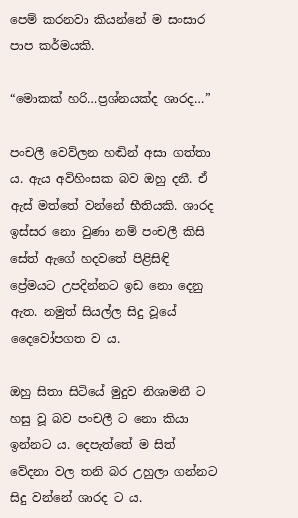පෙම් කරනවා කියන්නේ ම සංසාර පාප කර්මයකි.

“මොකක් හරි…ප්‍රශ්නයක්ද ශාරද…”

පංචලී වෙව්ලන හඬින් අසා ගත්තා ය. ඇය අවිහිංසක බව ඔහු දනී. ඒ ඇස් මත්තේ වන්නේ භීතියකි. ශාරද ඉස්සර නො වුණා නම් පංචලී කිසි සේත් ඇගේ හදවතේ පිළිසිඳි ප්‍රේමයට උපදින්නට ඉඩ නො දෙනු ඇත. නමුත් සියල්ල සිදු වූයේ දෛවෝපගත ව ය.

ඔහු සිතා සිටියේ මුදුව නිශාමනී ට හසු වූ බව පංචලී ට නො කියා ඉන්නට ය. දෙපැත්තේ ම සිත් වේදනා වල තනි බර උහුලා ගන්නට සිදු වන්නේ ශාරද ට ය.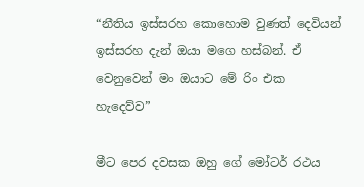“නීතිය ඉස්සරහ කොහොම වුණත් දෙවියන් ඉස්සරහ දැන් ඔයා මගෙ හස්බන්. ඒ වෙනුවෙන් මං ඔයාට මේ රිං එක හැදෙව්ව”

මීට පෙර දවසක ඔහු ගේ මෝටර් රථය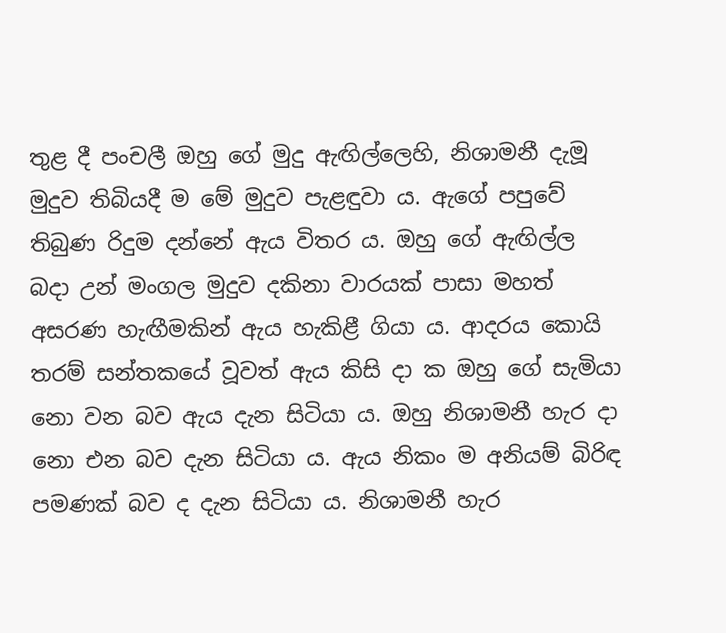තුළ දී පංචලී ඔහු ගේ මුදු ඇඟිල්ලෙහි, නිශාමනී දැමූ මුදුව තිබියදී ම මේ මුදුව පැළඳුවා ය. ඇගේ පපුවේ තිබුණ රිදුම දන්නේ ඇය විතර ය. ඔහු ගේ ඇඟිල්ල බදා උන් මංගල මුදුව දකිනා වාරයක් පාසා මහත් අසරණ හැඟීමකින් ඇය හැකිළී ගියා ය. ආදරය කොයි තරම් සන්තකයේ වූවත් ඇය කිසි දා ක ඔහු ගේ සැමියා නො වන බව ඇය දැන සිටියා ය. ඔහු නිශාමනී හැර දා නො එන බව දැන සිටියා ය. ඇය නිකං ම අනියම් බිරිඳ පමණක් බව ද දැන සිටියා ය. නිශාමනී හැර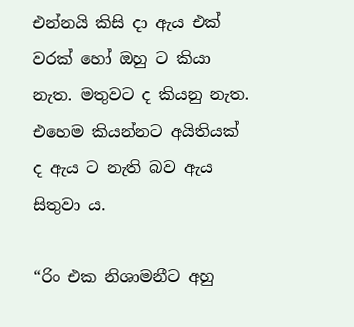එන්නයි කිසි දා ඇය එක් වරක් හෝ ඔහු ට කියා නැත. මතුවට ද කියනු නැත. එහෙම කියන්නට අයිතියක් ද ඇය ට නැති බව ඇය සිතුවා ය.

“රිං එක නිශාමනීට අහු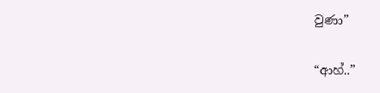වුණා”

“ආහ්..”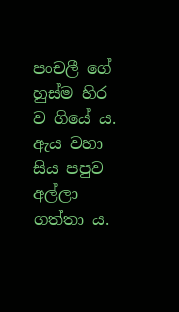පංචලී ගේ හුස්ම හිර ව ගියේ ය. ඇය වහා සිය පපුව අල්ලා ගත්තා ය.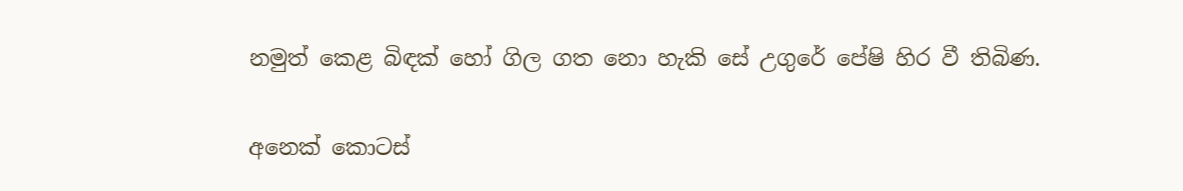නමුත් කෙළ බිඳක් හෝ ගිල ගත නො හැකි සේ උගුරේ පේෂි හිර වී තිබිණ.

අනෙක් කොටස්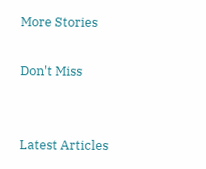More Stories

Don't Miss


Latest Articles